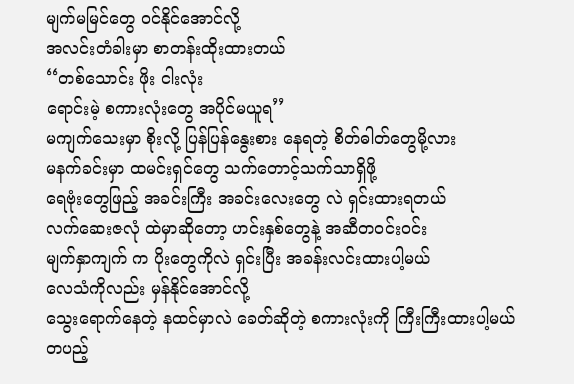မျက်မမြင်တွေ ဝင်နိုင်အောင်လို့
အလင်းတံခါးမှာ စာတန်းထိုးထားတယ်
‘‘တစ်သောင်း ဖိုး ငါးလုံး
ရောင်းမဲ့ စကားလုံးတွေ အပိုင်မယူရ’’
မကျက်သေးမှာ စိုးလို့ ပြန်ပြန်နွေးစား နေရတဲ့ စိတ်ဓါတ်တွေမို့လား
မနက်ခင်းမှာ ထမင်းရှင်တွေ သက်တောင့်သက်သာရှိဖို့
ရေဗုံးတွေဖြည့် အခင်းကြီး အခင်းလေးတွေ လဲ ရှင်းထားရတယ်
လက်ဆေးဇလုံ ထဲမှာဆိုတော့ ဟင်းနှစ်တွေနဲ့ အဆီတဝင်းဝင်း
မျက်နှာကျက် က ပိုးတွေကိုလဲ ရှင်းပြီး အခန်းလင်းထားပါ့မယ်
လေသံကိုလည်း မှန်နိုင်အောင်လို့
သွေးရောက်နေတဲ့ နထင်မှာလဲ ခေတ်ဆိုတဲ့ စကားလုံးကို ကြီးကြီးထားပါ့မယ်
တပည့်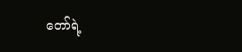တော်ရဲ့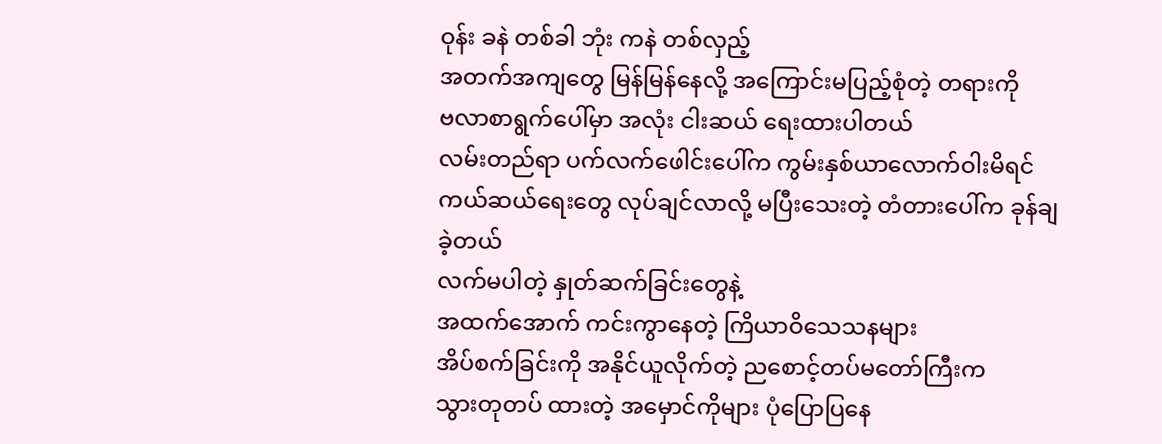ဝုန်း ခနဲ တစ်ခါ ဘုံး ကနဲ တစ်လှည့်
အတက်အကျတွေ မြန်မြန်နေလို့ အကြောင်းမပြည့်စုံတဲ့ တရားကို
ဗလာစာရွက်ပေါ်မှာ အလုံး ငါးဆယ် ရေးထားပါတယ်
လမ်းတည်ရာ ပက်လက်ဖေါင်းပေါ်က ကွမ်းနှစ်ယာလောက်ဝါးမိရင်
ကယ်ဆယ်ရေးတွေ လုပ်ချင်လာလို့ မပြီးသေးတဲ့ တံတားပေါ်က ခုန်ချခဲ့တယ်
လက်မပါတဲ့ နှုတ်ဆက်ခြင်းတွေနဲ့
အထက်အောက် ကင်းကွာနေတဲ့ ကြိယာဝိသေသနများ
အိပ်စက်ခြင်းကို အနိုင်ယူလိုက်တဲ့ ညစောင့်တပ်မတော်ကြီးက
သွားတုတပ် ထားတဲ့ အမှောင်ကိုများ ပုံပြောပြနေ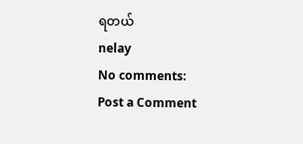ရတယ်
nelay
No comments:
Post a Comment